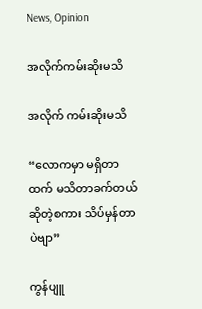News, Opinion

အလိုက်ကမ်းဆိုးမသိ

အလိုက် ကမ်းဆိုးမသိ

“လောကမှာ မရှိတာထက် မသိတာခက်တယ်ဆိုတဲ့စကား သိပ်မှန်တာပဲဗျာ”

ကွန်ပျူ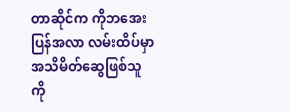တာဆိုင်က ကိုဘအေးပြန်အလာ လမ်းထိပ်မှာ အသိမိတ်ဆွေဖြစ်သူ ကို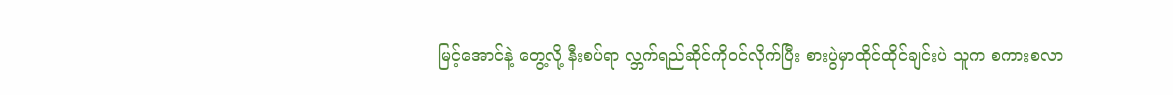မြင့်အောင်နဲ့ တွေ့လို့ နီးစပ်ရာ လ္ဘက်ရည်ဆိုင်ကိုဝင်လိုက်ပြီး စားပွဲမှာထိုင်ထိုင်ချင်းပဲ သူက စကားစလာ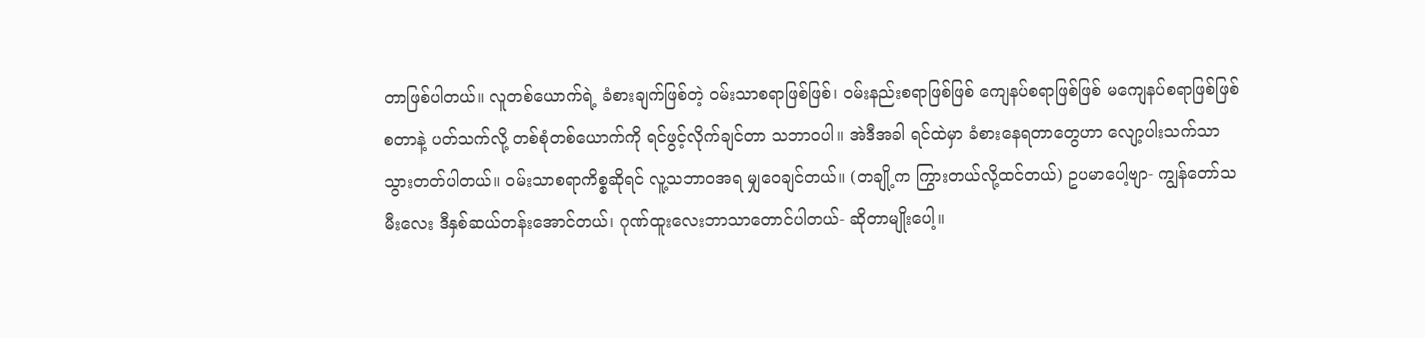တာဖြစ်ပါတယ်။ လူတစ်ယောက်ရဲ့ ခံစားချက်ဖြစ်တဲ့ ဝမ်းသာစရာဖြစ်ဖြစ်၊ ဝမ်းနည်းစရာဖြစ်ဖြစ် ကျေနပ်စရာဖြစ်ဖြစ် မကျေနပ်စရာဖြစ်ဖြစ် စတာနဲ့ ပတ်သက်လို့ တစ်စုံတစ်ယောက်ကို ရင်ဖွင့်လိုက်ချင်တာ သဘာဝပါ။ အဲဒီအခါ ရင်ထဲမှာ ခံစားနေရတာတွေဟာ လျော့ပါးသက်သာသွားတတ်ပါတယ်။ ဝမ်းသာစရာကိစ္စဆိုရင် လူ့သဘာဝအရ မျှဝေချင်တယ်။ (တချို့က ကြွားတယ်လို့ထင်တယ်) ဥပမာပေါ့ဗျာ- ကျွန်တော်သမီးလေး ဒီနှစ်ဆယ်တန်းအောင်တယ်၊ ဂုဏ်ထူးလေးဘာသာတောင်ပါတယ်- ဆိုတာမျိုးပေါ့။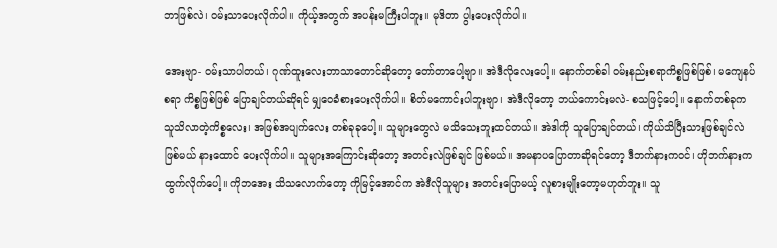ဘာဖြစ်လဲ၊ ဝမ်းသာပေးလိုက်ပါ။ ကိုယ့်အတွက် အပန်းမကြီးပါဘူး။ မုဒိတာ ပွါးပေးလိုက်ပါ။

အေးဗျာ- ဝမ်းသာပါတယ်၊ ဂုဏ်ထူးလေးဘာသာတောင်ဆိုတော့ တော်တာပေါ့ဗျာ။ အဲဒီလိုလေးပေါ့။ နောက်တစ်ခါ ဝမ်းနည်းစရာကိစ္စဖြစ်ဖြစ်၊ မကျေနပ်စရာ ကိစ္စဖြစ်ဖြစ် ပြောချင်တယ်ဆိုရင် မျှဝေခံစားပေးလိုက်ပါ။ စိတ်မကောင်းပါဘူးဗျာ၊ အဲဒီလိုတော့ ဘယ်ကောင်းမလဲ- စသဖြင့်ပေါ့။ နောက်တစ်ခုက သူသိလာတဲ့ကိစ္စလေး၊ အဖြစ်အပျက်လေး တစ်ခုခုပေါ့။ သူများတွေလဲ မသိသေးဘူးထင်တယ်။ အဲဒါကို သူပြောချင်တယ်၊ ကိုယ်သိပြီးသားဖြစ်ချင်လဲ ဖြစ်မယ် နားထောင် ပေးလိုက်ပါ။ သူများအကြောင်းဆိုတော့ အတင်းလဲဖြစ်ချင် ဖြစ်မယ်။ အမနာပပြောတာဆိုရင်တော့ ဒီဘက်နားကဝင်၊ ဟိုဘက်နားက ထွက်လိုက်ပေါ့။ ကိုဘအေး သိသလောက်တော့ ကိုမြင့်အောင်က အဲဒီလိုသူများ အတင်းပြောမယ့် လူစားမျိုးတော့မဟုတ်ဘူး။ သူ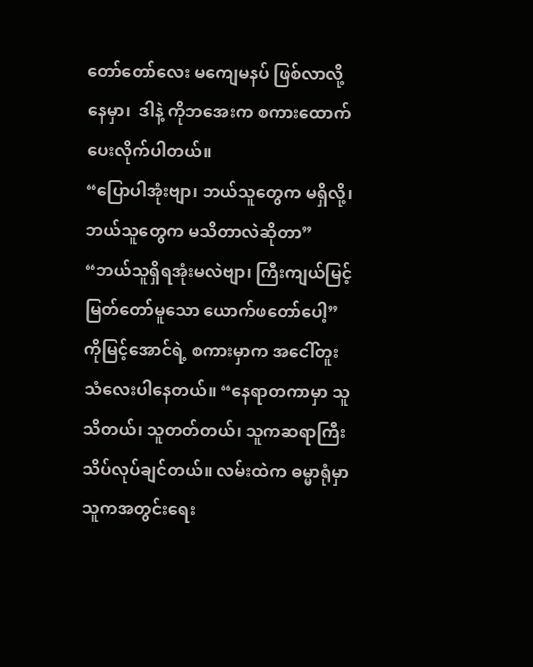တော်တော်လေး မကျေမနပ် ဖြစ်လာလို့နေမှာ၊  ဒါနဲ့ ကိုဘအေးက စကားထောက်ပေးလိုက်ပါတယ်။
“ပြောပါအုံးဗျာ၊ ဘယ်သူတွေက မရှိလို့၊ ဘယ်သူတွေက မသိတာလဲဆိုတာ”
“ဘယ်သူရှိရအုံးမလဲဗျာ၊ ကြီးကျယ်မြင့်မြတ်တော်မူသော ယောက်ဖတော်ပေါ့”
ကိုမြင့်အောင်ရဲ့ စကားမှာက အငေါ်တူးသံလေးပါနေတယ်။ “နေရာတကာမှာ သူသိတယ်၊ သူတတ်တယ်၊ သူကဆရာကြီး သိပ်လုပ်ချင်တယ်။ လမ်းထဲက ဓမ္မာရုံမှာ သူကအတွင်းရေး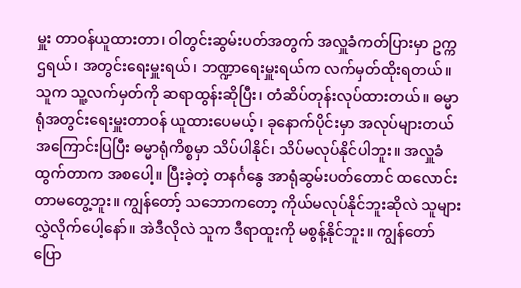မှူး တာဝန်ယူထားတာ၊ ဝါတွင်းဆွမ်းပတ်အတွက် အလှူခံကတ်ပြားမှာ ဥက္ကဌရယ်၊ အတွင်းရေးမှူးရယ်၊ ဘဏ္ဍာရေးမှူးရယ်က လက်မှတ်ထိုးရတယ်။ သူက သူ့လက်မှတ်ကို ဆရာထွန်းဆိုပြီး၊ တံဆိပ်တုန်းလုပ်ထားတယ်။ ဓမ္မာရုံအတွင်းရေးမှူးတာဝန် ယူထားပေမယ့်၊ ခုနောက်ပိုင်းမှာ အလုပ်များတယ် အကြောင်းပြပြီး ဓမ္မာရုံကိစ္စမှာ သိပ်ပါနိုင်၊ သိပ်မလုပ်နိုင်ပါဘူး။ အလှူခံထွက်တာက အစပေါ့။ ပြီးခဲ့တဲ့ တနင်္ဂနွေ အာရုံဆွမ်းပတ်တောင် ထလောင်းတာမတွေ့ဘူး။ ကျွန်တော့် သဘောကတော့ ကိုယ်မလုပ်နိုင်ဘူးဆိုလဲ သူများလွှဲလိုက်ပေါ့နော်။ အဲဒီလိုလဲ သူက ဒီရာထူးကို မစွန့်နိုင်ဘူး။ ကျွန်တော်ပြော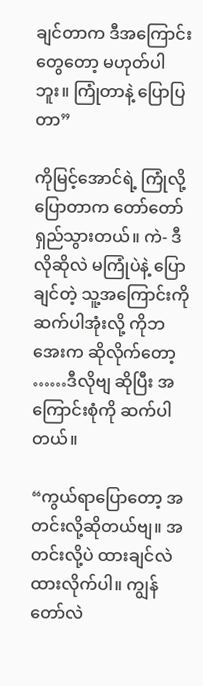ချင်တာက ဒီအကြောင်းတွေတော့ မဟုတ်ပါဘူး။ ကြုံတာနဲ့ ပြောပြတာ”

ကိုမြင့်အောင်ရဲ့ ကြုံလို့ပြောတာက တော်တော်ရှည်သွားတယ်။ ကဲ- ဒီလိုဆိုလဲ မကြုံပဲနဲ့ ပြောချင်တဲ့ သူ့အကြောင်းကို ဆက်ပါအုံးလို့ ကိုဘအေးက ဆိုလိုက်တော့ ……ဒီလိုဗျ ဆိုပြီး အကြောင်းစုံကို ဆက်ပါတယ်။

“ကွယ်ရာပြောတော့ အတင်းလို့ဆိုတယ်ဗျ။ အတင်းလို့ပဲ ထားချင်လဲ ထားလိုက်ပါ။ ကျွန်တော်လဲ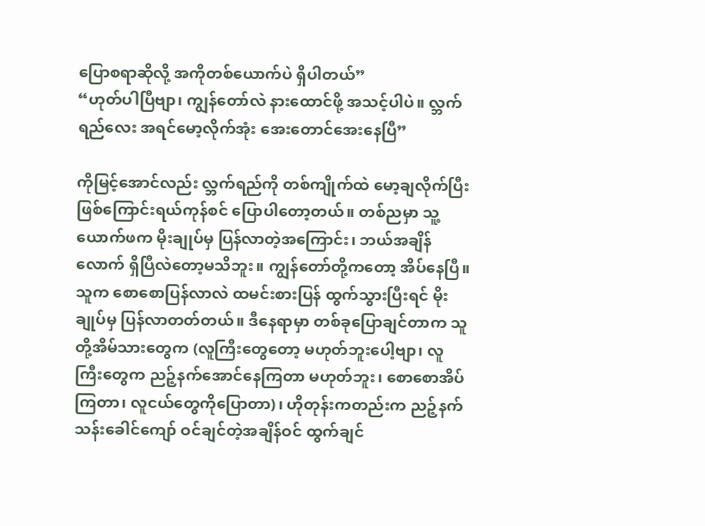ပြောစရာဆိုလို့ အကိုတစ်ယောက်ပဲ ရှိပါတယ်”
“ဟုတ်ပါပြီဗျာ၊ ကျွန်တော်လဲ နားထောင်ဖို့ အသင့်ပါပဲ။ လ္ဘက်ရည်လေး အရင်မော့လိုက်အုံး အေးတောင်အေးနေပြီ”

ကိုမြင့်အောင်လည်း လ္ဘက်ရည်ကို တစ်ကျိုက်ထဲ မော့ချလိုက်ပြီး ဖြစ်ကြောင်းရယ်ကုန်စင် ပြောပါတော့တယ်။ တစ်ညမှာ သူ့ယောက်ဖက မိုးချုပ်မှ ပြန်လာတဲ့အကြောင်း၊ ဘယ်အချိန်လောက် ရှိပြီလဲတော့မသိဘူး။ ကျွန်တော်တို့ကတော့ အိပ်နေပြီ။ သူက စောစောပြန်လာလဲ ထမင်းစားပြန် ထွက်သွားပြီးရင် မိုးချုပ်မှ ပြန်လာတတ်တယ်။ ဒီနေရာမှာ တစ်ခုပြောချင်တာက သူတို့အိမ်သားတွေက (လူကြီးတွေတော့ မဟုတ်ဘူးပေါ့ဗျာ၊ လူကြီးတွေက ညဉ့်နက်အောင်နေကြတာ မဟုတ်ဘူး၊ စောစောအိပ်ကြတာ၊ လူငယ်တွေကိုပြောတာ)၊ ဟိုတုန်းကတည်းက ညဉ့်နက်သန်းခေါင်ကျော် ဝင်ချင်တဲ့အချိန်ဝင် ထွက်ချင်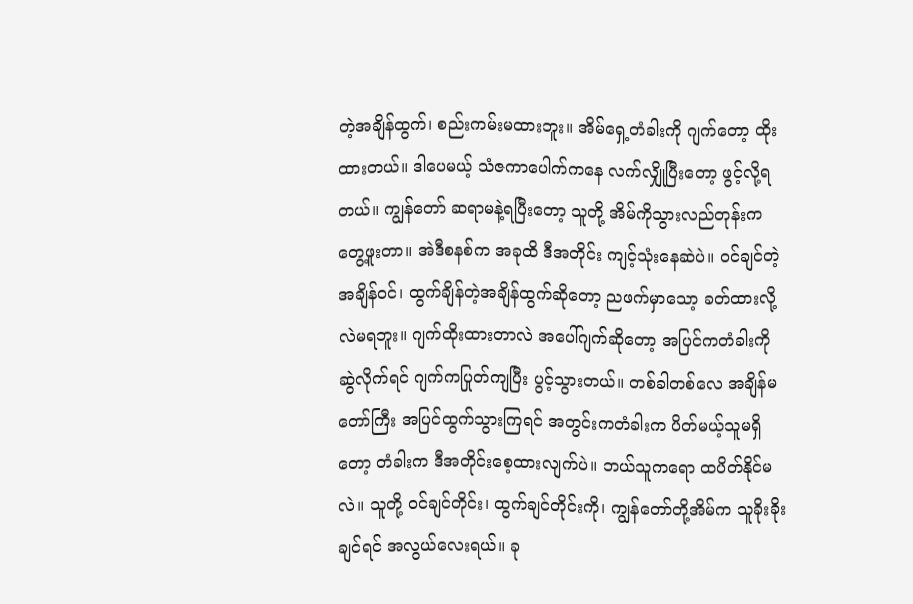တဲ့အချိန်ထွက်၊ စည်းကမ်းမထားဘူး။ အိမ်ရှေ့တံခါးကို ဂျက်တော့ ထိုးထားတယ်။ ဒါပေမယ့် သံဇကာပေါက်ကနေ လက်လျှိုပြီးတော့ ဖွင့်လို့ရတယ်။ ကျွန်တော် ဆရာမနဲ့ရပြီးတော့ သူတို့ အိမ်ကိုသွားလည်တုန်းက တွေ့ဖူးတာ။ အဲဒီစနစ်က အခုထိ ဒီအတိုင်း ကျင့်သုံးနေဆဲပဲ။ ဝင်ချင်တဲ့အချိန်ဝင်၊ ထွက်ချိန်တဲ့အချိန်ထွက်ဆိုတော့ ညဖက်မှာသော့ ခတ်ထားလို့လဲမရဘူး။ ဂျက်ထိုးထားတာလဲ အပေါ်ဂျက်ဆိုတော့ အပြင်ကတံခါးကို ဆွဲလိုက်ရင် ဂျက်ကပြုတ်ကျပြီး ပွင့်သွားတယ်။ တစ်ခါတစ်လေ အချိန်မတော်ကြီး အပြင်ထွက်သွားကြရင် အတွင်းကတံခါးက ပိတ်မယ့်သူမရှိတော့ တံခါးက ဒီအတိုင်းစေ့ထားလျက်ပဲ။ ဘယ်သူကရော ထပိတ်နိုင်မလဲ။ သူတို့ ဝင်ချင်တိုင်း၊ ထွက်ချင်တိုင်းကို၊ ကျွန်တော်တို့အိမ်က သူခိုးခိုးချင်ရင် အလွယ်လေးရယ်။ ခု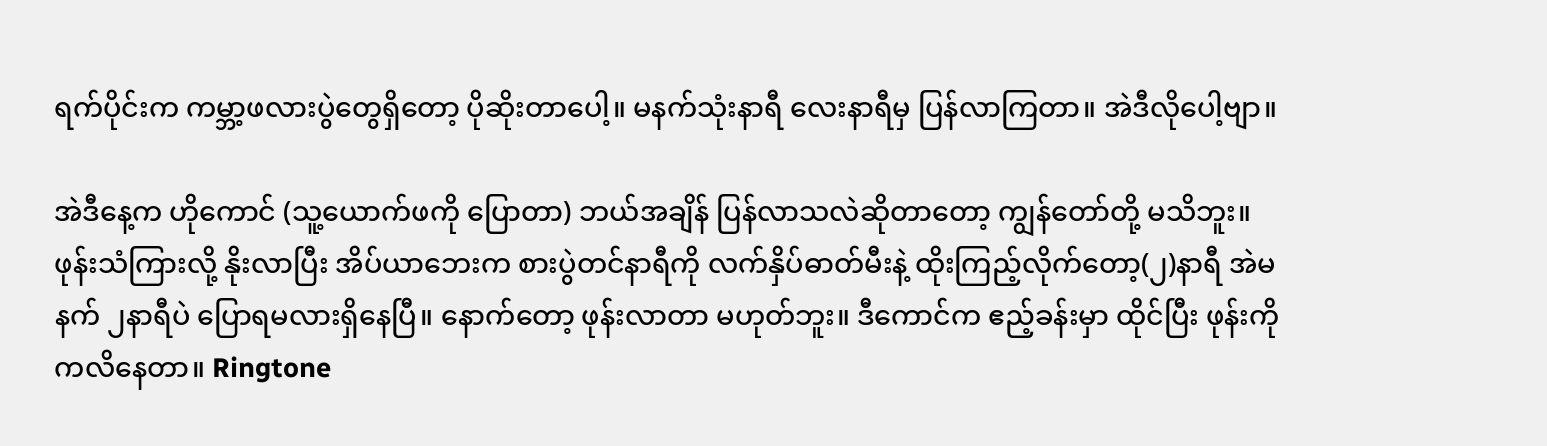ရက်ပိုင်းက ကမ္ဘာ့ဖလားပွဲတွေရှိတော့ ပိုဆိုးတာပေါ့။ မနက်သုံးနာရီ လေးနာရီမှ ပြန်လာကြတာ။ အဲဒီလိုပေါ့ဗျာ။

အဲဒီနေ့က ဟိုကောင် (သူ့ယောက်ဖကို ပြောတာ) ဘယ်အချိန် ပြန်လာသလဲဆိုတာတော့ ကျွန်တော်တို့ မသိဘူး။ ဖုန်းသံကြားလို့ နိုးလာပြီး အိပ်ယာဘေးက စားပွဲတင်နာရီကို လက်နှိပ်ဓာတ်မီးနဲ့ ထိုးကြည့်လိုက်တော့(၂)နာရီ အဲမနက် ၂နာရီပဲ ပြောရမလားရှိနေပြီ။ နောက်တော့ ဖုန်းလာတာ မဟုတ်ဘူး။ ဒီကောင်က ဧည့်ခန်းမှာ ထိုင်ပြီး ဖုန်းကိုကလိနေတာ။ Ringtone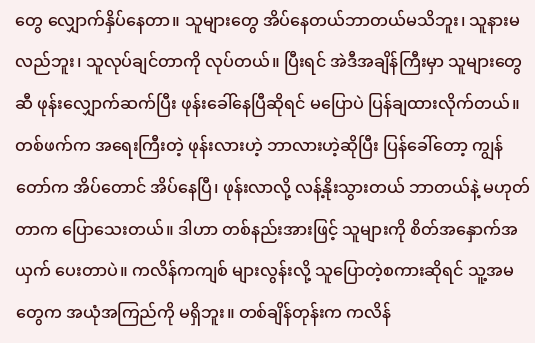တွေ လျှောက်နှိပ်နေတာ။ သူများတွေ အိပ်နေတယ်ဘာတယ်မသိဘူး၊ သူနားမလည်ဘူး၊ သူလုပ်ချင်တာကို လုပ်တယ်။ ပြီးရင် အဲဒီအချိန်ကြီးမှာ သူများတွေဆီ ဖုန်းလျှောက်ဆက်ပြီး ဖုန်းခေါ်နေပြီဆိုရင် မပြောပဲ ပြန်ချထားလိုက်တယ်။ တစ်ဖက်က အရေးကြီးတဲ့ ဖုန်းလားဟဲ့ ဘာလားဟဲ့ဆိုပြီး ပြန်ခေါ်တော့ ကျွန်တော်က အိပ်တောင် အိပ်နေပြီ၊ ဖုန်းလာလို့ လန့်နိုးသွားတယ် ဘာတယ်နဲ့ မဟုတ်တာက ပြောသေးတယ်။ ဒါဟာ တစ်နည်းအားဖြင့် သူများကို စိတ်အနှောက်အယှက် ပေးတာပဲ။ ကလိန်ကကျစ် များလွန်းလို့ သူပြောတဲ့စကားဆိုရင် သူ့အမတွေက အယုံအကြည်ကို မရှိဘူး။ တစ်ချိန်တုန်းက ကလိန်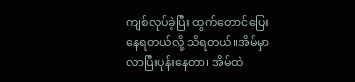ကျစ်လုပ်ခဲ့ပြီး ထွက်တောင်ပြေးနေရတယ်လို့ သိရတယ်။အိမ်မှာလာပြီးပုန်းနေတာ၊ အိမ်ထဲ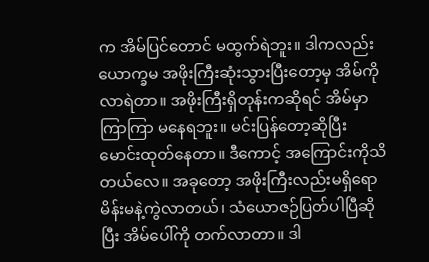က အိမ်ပြင်တောင် မထွက်ရဲဘူး။ ဒါကလည်း ယောက္ခမ အဖိုးကြီးဆုံးသွားပြီးတော့မှ အိမ်ကိုလာရဲတာ။ အဖိုးကြီးရှိတုန်းကဆိုရင် အိမ်မှာ ကြာကြာ မနေရဘူး။ မင်းပြန်တော့ဆိုပြီး မောင်းထုတ်နေတာ။ ဒီကောင့် အကြောင်းကိုသိတယ်လေ။ အခုတော့ အဖိုးကြီးလည်းမရှိရော မိန်းမနဲ့ကွဲလာတယ်၊ သံယောဇဉ်ပြတ်ပါပြီဆိုပြီး အိမ်ပေါ်ကို တက်လာတာ။ ဒါ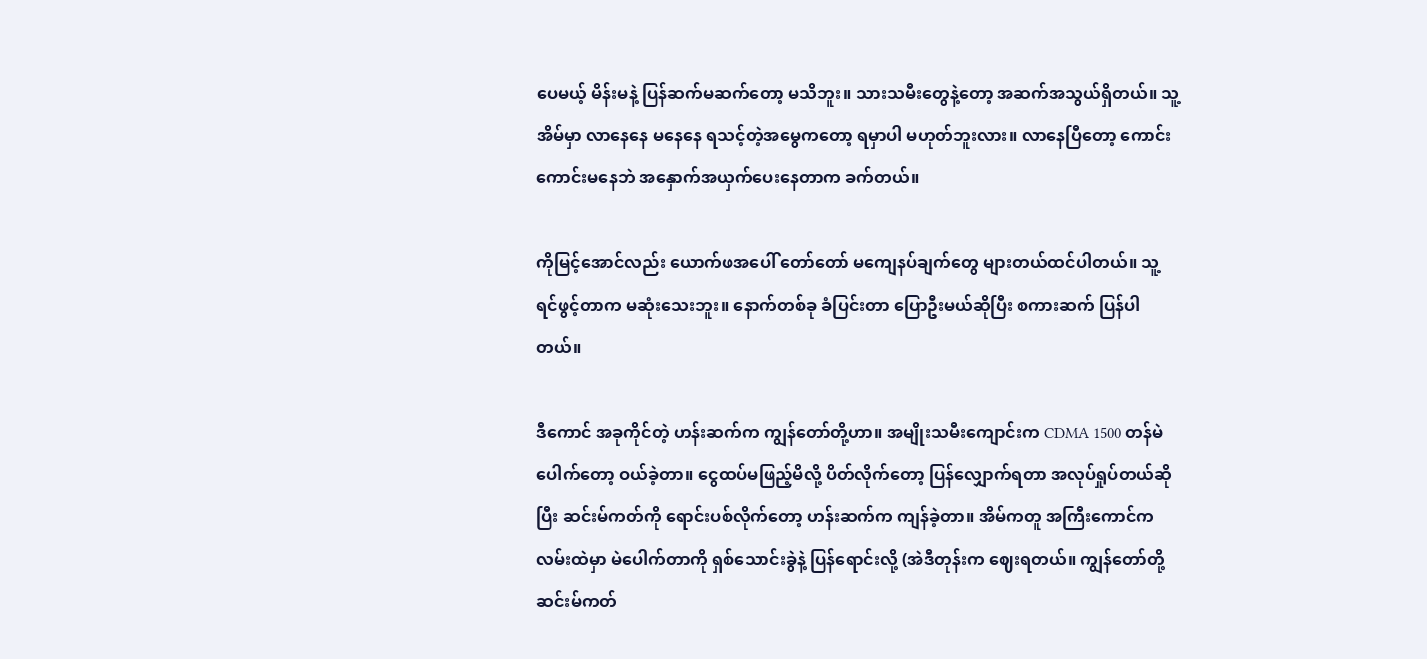ပေမယ့် မိန်းမနဲ့ ပြန်ဆက်မဆက်တော့ မသိဘူး။ သားသမီးတွေနဲ့တော့ အဆက်အသွယ်ရှိတယ်။ သူ့အိမ်မှာ လာနေနေ မနေနေ ရသင့်တဲ့အမွေကတော့ ရမှာပါ မဟုတ်ဘူးလား။ လာနေပြီတော့ ကောင်းကောင်းမနေဘဲ အနှောက်အယှက်ပေးနေတာက ခက်တယ်။

ကိုမြင့်အောင်လည်း ယောက်ဖအပေါ် တော်တော် မကျေနပ်ချက်တွေ များတယ်ထင်ပါတယ်။ သူ့ရင်ဖွင့်တာက မဆုံးသေးဘူး။ နောက်တစ်ခု ခံပြင်းတာ ပြောဦးမယ်ဆိုပြီး စကားဆက် ပြန်ပါတယ်။

ဒီကောင် အခုကိုင်တဲ့ ဟန်းဆက်က ကျွန်တော်တို့ဟာ။ အမျိုးသမီးကျောင်းက CDMA 1500 တန်မဲပေါက်တော့ ဝယ်ခဲ့တာ။ ငွေထပ်မဖြည့်မိလို့ ပိတ်လိုက်တော့ ပြန်လျှောက်ရတာ အလုပ်ရှုပ်တယ်ဆိုပြီး ဆင်းမ်ကတ်ကို ရောင်းပစ်လိုက်တော့ ဟန်းဆက်က ကျန်ခဲ့တာ။ အိမ်ကတူ အကြီးကောင်က လမ်းထဲမှာ မဲပေါက်တာကို ရှစ်သောင်းခွဲနဲ့ ပြန်ရောင်းလို့ (အဲဒီတုန်းက ဈေးရတယ်။ ကျွန်တော်တို့ ဆင်းမ်ကတ်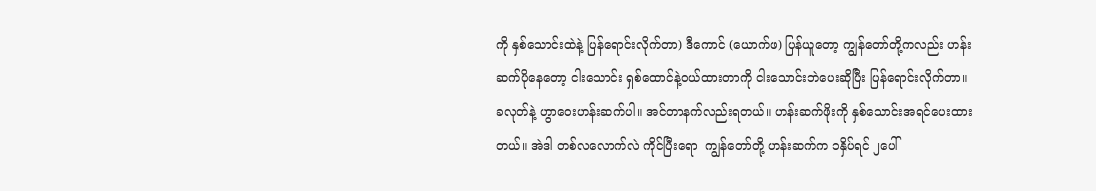ကို နှစ်သောင်းထဲနဲ့ ပြန်ရောင်းလိုက်တာ) ဒီကောင် (ယောက်ဖ) ပြန်ယူတော့ ကျွန်တော်တို့ကလည်း ဟန်းဆက်ပိုနေတော့ ငါးသောင်း ရှစ်ထောင်နဲ့ဝယ်ထားတာကို ငါးသောင်းဘဲပေးဆိုပြီး ပြန်ရောင်းလိုက်တာ။ ခလုတ်နဲ့ ဟွာဝေးဟန်းဆက်ပါ။ အင်တာနက်လည်းရတယ်။ ဟန်းဆက်ဖိုးကို နှစ်သောင်းအရင်ပေးထားတယ်။ အဲဒါ တစ်လလောက်လဲ ကိုင်ပြီးရော  ကျွန်တော်တို့ ဟန်းဆက်က ၁နှိပ်ရင် ၂ပေါ်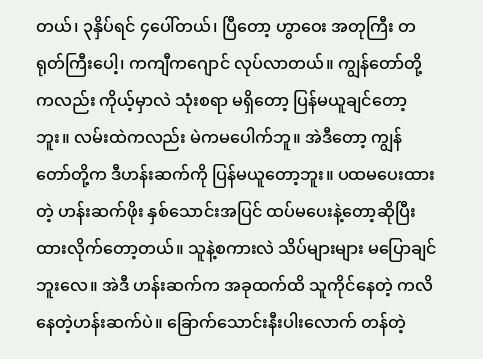တယ်၊ ၃နှိပ်ရင် ၄ပေါ်တယ်၊ ပြီတော့ ဟွာဝေး အတုကြီး တရုတ်ကြီးပေါ့၊ ကကျီကဂျောင် လုပ်လာတယ်။ ကျွန်တော်တို့ကလည်း ကိုယ့်မှာလဲ သုံးစရာ မရှိတော့ ပြန်မယူချင်တော့ဘူး။ လမ်းထဲကလည်း မဲကမပေါက်ဘူ။ အဲဒီတော့ ကျွန်တော်တို့က ဒီဟန်းဆက်ကို ပြန်မယူတော့ဘူး။ ပထမပေးထားတဲ့ ဟန်းဆက်ဖိုး နှစ်သောင်းအပြင် ထပ်မပေးနဲ့တော့ဆိုပြီး ထားလိုက်တော့တယ်။ သူနဲ့စကားလဲ သိပ်များများ မပြောချင်ဘူးလေ။ အဲဒီ ဟန်းဆက်က အခုထက်ထိ သူကိုင်နေတဲ့ ကလိနေတဲ့ဟန်းဆက်ပဲ။ ခြောက်သောင်းနီးပါးလောက် တန်တဲ့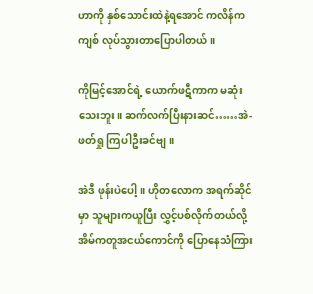ဟာကို နှစ်သောင်းထဲနဲ့ရအောင် ကလိန်ကကျစ် လုပ်သွားတာပြောပါတယ်။

ကိုမြင့်အောင်ရဲ့ ယောက်ဖဋီကာက မဆုံးသေးဘူး။ ဆက်လက်ပြီးနားဆင်……အဲ- ဖတ်ရှု ကြပါဦးခင်ဗျ။

အဲဒီ ဖုန်းပဲပေါ့။ ဟိုတလောက အရက်ဆိုင်မှာ သူများကယူပြီး လွှင့်ပစ်လိုက်တယ်လို့ အိမ်ကတူအငယ်ကောင်ကို ပြောနေသံကြား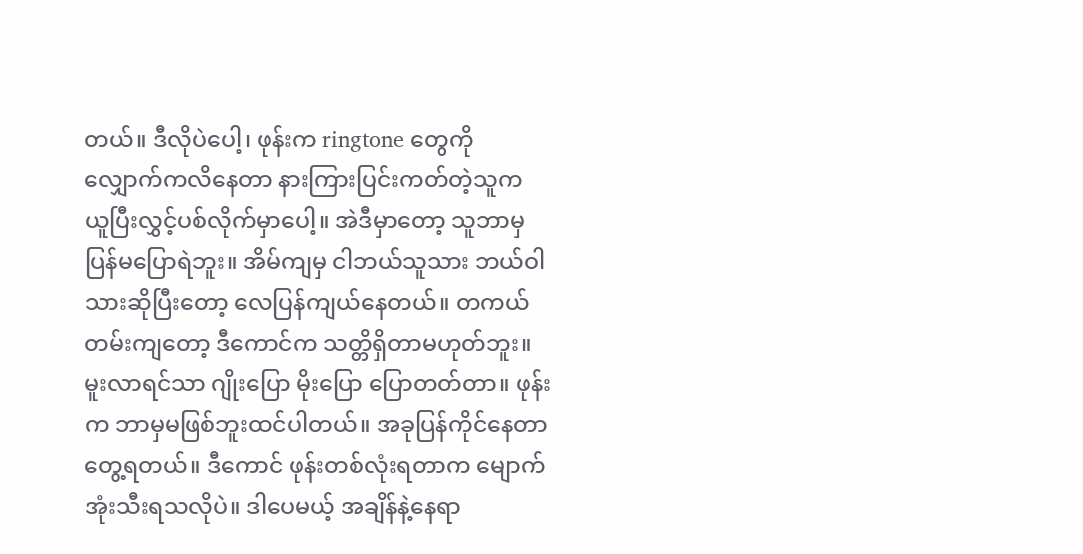တယ်။ ဒီလိုပဲပေါ့၊ ဖုန်းက ringtone တွေကို လျှောက်ကလိနေတာ နားကြားပြင်းကတ်တဲ့သူက ယူပြီးလွှင့်ပစ်လိုက်မှာပေါ့။ အဲဒီမှာတော့ သူဘာမှပြန်မပြောရဲဘူး။ အိမ်ကျမှ ငါဘယ်သူသား ဘယ်ဝါသားဆိုပြီးတော့ လေပြန်ကျယ်နေတယ်။ တကယ်တမ်းကျတော့ ဒီကောင်က သတ္တိရှိတာမဟုတ်ဘူး။ မူးလာရင်သာ ဂျိုးပြော မိုးပြော ပြောတတ်တာ။ ဖုန်းက ဘာမှမဖြစ်ဘူးထင်ပါတယ်။ အခုပြန်ကိုင်နေတာ တွေ့ရတယ်။ ဒီကောင် ဖုန်းတစ်လုံးရတာက မျောက်အုံးသီးရသလိုပဲ။ ဒါပေမယ့် အချိန်နဲ့နေရာ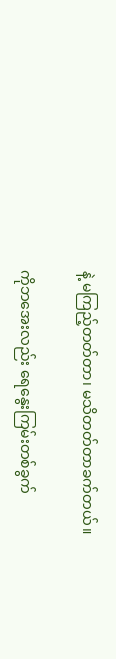နဲ့ မကြည့်တတ်တာ၊ မသိတတ်တာခက်တယ်။

ကိုဘအေးလည်း ရေနွေးကြမ်းတစ်ခွက်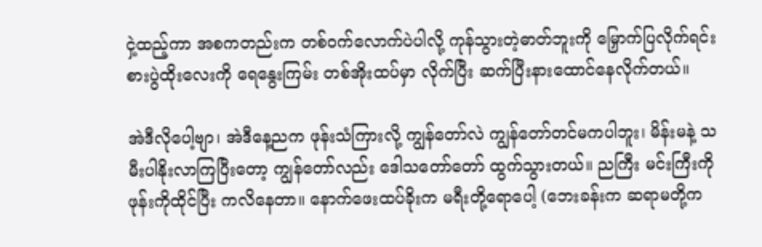ငှဲ့ထည့်ကာ အစကတည်းက တစ်ဝက်လောက်ပဲပါလို့ ကုန်သွားတဲ့ဓာတ်ဘူးကို မြှောက်ပြလိုက်ရင်း စားပွဲထိုးလေးကို ရေနွေးကြမ်း တစ်အိုးထပ်မှာ လိုက်ပြီး ဆက်ပြီးနားထောင်နေလိုက်တယ်။

အဲဒီလိုပေါ့ဗျာ၊ အဲဒီနေ့ညက ဖုန်းသံကြားလို့ ကျွန်တော်လဲ ကျွန်တော်တင်မကပါဘူး၊ မိန်းမနဲ့ သမီးပါနိုးလာကြပြီးတော့ ကျွန်တော်လည်း ဒေါသတော်တော် ထွက်သွားတယ်။ ညကြီး မင်းကြီးကို ဖုန်းကိုထိုင်ပြီး ကလိနေတာ။ နောက်ဖေးထပ်ခိုးက မရီးတို့ရောပေါ့ (ဘေးခန်းက ဆရာမတို့က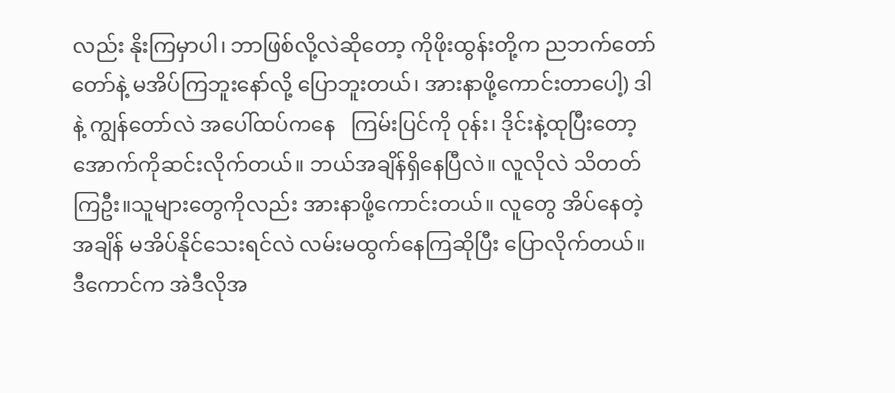လည်း နိုးကြမှာပါ၊ ဘာဖြစ်လို့လဲဆိုတော့ ကိုဖိုးထွန်းတို့က ညဘက်တော်တော်နဲ့ မအိပ်ကြဘူးနော်လို့ ပြောဘူးတယ်၊ အားနာဖို့ကောင်းတာပေါ့) ဒါနဲ့ ကျွန်တော်လဲ အပေါ်ထပ်ကနေ   ကြမ်းပြင်ကို ဝုန်း၊ ဒိုင်းနဲ့ထုပြီးတော့ အောက်ကိုဆင်းလိုက်တယ်။ ဘယ်အချိန်ရှိနေပြီလဲ။ လူလိုလဲ သိတတ်ကြဦး။သူများတွေကိုလည်း အားနာဖို့ကောင်းတယ်။ လူတွေ အိပ်နေတဲ့အချိန် မအိပ်နိုင်သေးရင်လဲ လမ်းမထွက်နေကြဆိုပြီး ပြောလိုက်တယ်။ ဒီကောင်က အဲဒီလိုအ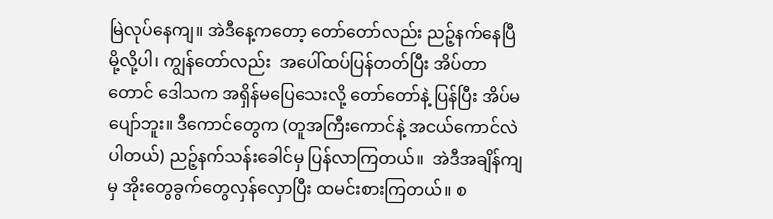မြဲလုပ်နေကျ။ အဲဒီနေ့ကတော့ တော်တော်လည်း ညဉ့်နက်နေပြီမို့လို့ပါ၊ ကျွန်တော်လည်း  အပေါ်ထပ်ပြန်တတ်ပြီး အိပ်တာတောင် ဒေါသက အရှိန်မပြေသေးလို့ တော်တော်နဲ့ ပြန်ပြီး အိပ်မပျော်ဘူး။ ဒီကောင်တွေက (တူအကြီးကောင်နဲ့ အငယ်ကောင်လဲ ပါတယ်) ညဉ့်နက်သန်းခေါင်မှ ပြန်လာကြတယ်။  အဲဒီအချိန်ကျမှ အိုးတွေခွက်တွေလှန်လှောပြီး ထမင်းစားကြတယ်။ စ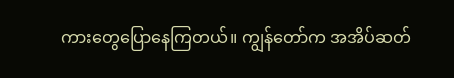ကားတွေပြောနေကြတယ်။ ကျွန်တော်က အအိပ်ဆတ်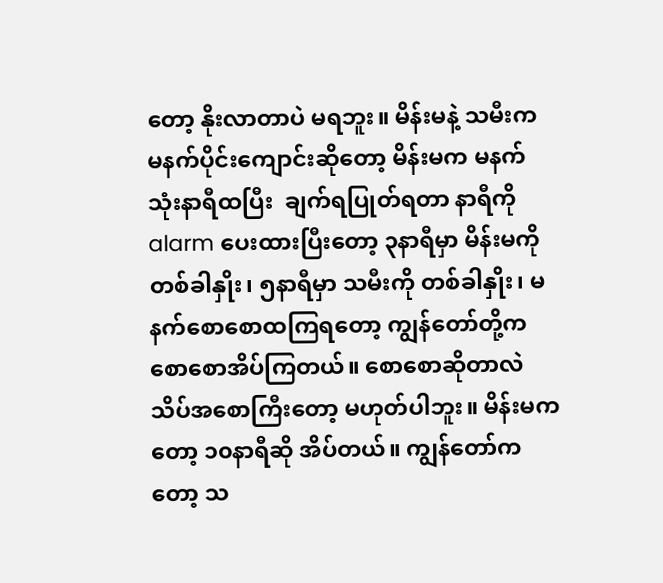တော့ နိုးလာတာပဲ မရဘူး။ မိန်းမနဲ့ သမီးက မနက်ပိုင်းကျောင်းဆိုတော့ မိန်းမက မနက်သုံးနာရီထပြီး  ချက်ရပြုတ်ရတာ နာရီကို alarm ပေးထားပြီးတော့ ၃နာရီမှာ မိန်းမကို တစ်ခါနှိုး၊ ၅နာရီမှာ သမီးကို တစ်ခါနှိုး၊ မနက်စောစောထကြရတော့ ကျွန်တော်တို့က စောစောအိပ်ကြတယ်။ စောစောဆိုတာလဲ သိပ်အစောကြီးတော့ မဟုတ်ပါဘူး။ မိန်းမကတော့ ၁၀နာရီဆို အိပ်တယ်။ ကျွန်တော်ကတော့ သ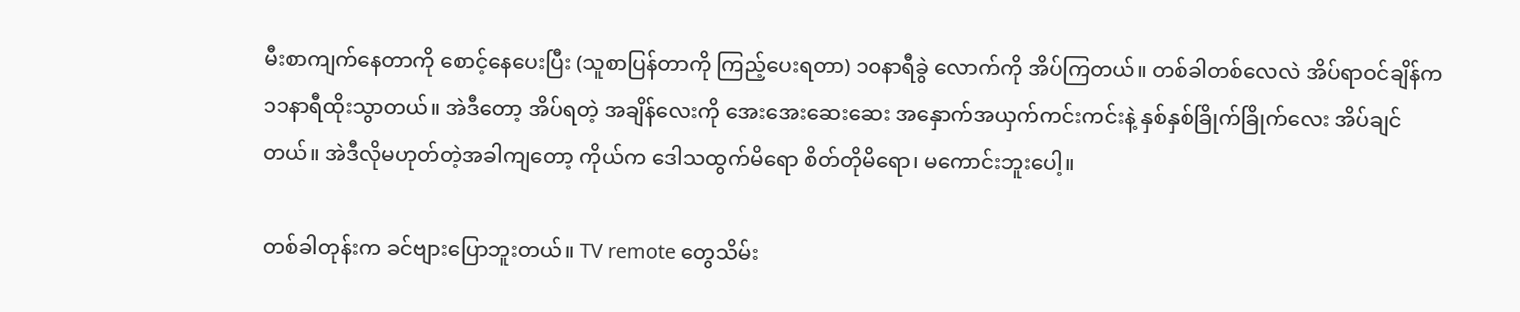မီးစာကျက်နေတာကို စောင့်နေပေးပြီး (သူစာပြန်တာကို ကြည့်ပေးရတာ) ၁၀နာရီခွဲ လောက်ကို အိပ်ကြတယ်။ တစ်ခါတစ်လေလဲ အိပ်ရာဝင်ချိန်က ၁၁နာရီထိုးသွာတယ်။ အဲဒီတော့ အိပ်ရတဲ့ အချိန်လေးကို အေးအေးဆေးဆေး အနှောက်အယှက်ကင်းကင်းနဲ့ နှစ်နှစ်ခြိုက်ခြိုက်လေး အိပ်ချင်တယ်။ အဲဒီလိုမဟုတ်တဲ့အခါကျတော့ ကိုယ်က ဒေါသထွက်မိရော စိတ်တိုမိရော၊ မကောင်းဘူးပေါ့။

တစ်ခါတုန်းက ခင်ဗျားပြောဘူးတယ်။ TV remote တွေသိမ်း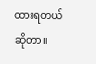ထားရတယ်ဆိုတာ။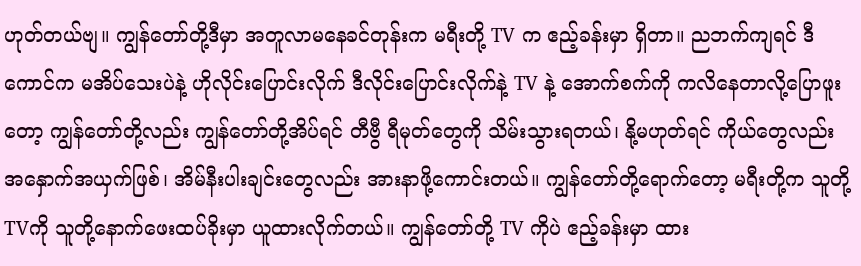ဟုတ်တယ်ဗျ။ ကျွန်တော်တို့ဒီမှာ အတူလာမနေခင်တုန်းက မရီးတို့ TV က ဧည့်ခန်းမှာ ရှိတာ။ ညဘက်ကျရင် ဒီကောင်က မအိပ်သေးပဲနဲ့ ဟိုလိုင်းပြောင်းလိုက် ဒီလိုင်းပြောင်းလိုက်နဲ့ TV နဲ့ အောက်စက်ကို ကလိနေတာလို့ပြောဖူးတော့ ကျွန်တော်တို့လည်း ကျွန်တော်တို့အိပ်ရင် တီဗွီ ရီမုတ်တွေကို သိမ်းသွားရတယ်၊ နို့မဟုတ်ရင် ကိုယ်တွေလည်း အနှောက်အယှက်ဖြစ်၊ အိမ်နီးပါးချင်းတွေလည်း အားနာဖို့ကောင်းတယ်။ ကျွန်တော်တို့ရောက်တော့ မရီးတို့က သူတို့ TVကို သူတို့နောက်ဖေးထပ်ခိုးမှာ ယူထားလိုက်တယ်။ ကျွန်တော်တို့ TV ကိုပဲ ဧည့်ခန်းမှာ ထား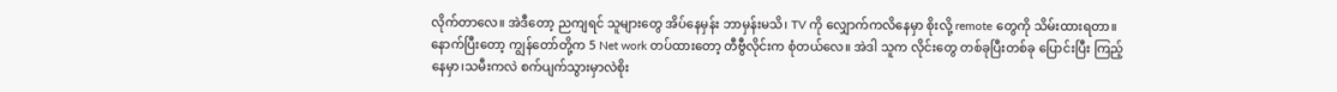လိုက်တာလေ။ အဲဒီတော့ ညကျရင် သူများတွေ အိပ်နေမှန်း ဘာမှန်းမသိ၊ TV ကို လျှောက်ကလိနေမှာ စိုးလို့ remote တွေကို သိမ်းထားရတာ။ နောက်ပြီးတော့ ကျွန်တော်တို့က 5 Net work တပ်ထားတော့ တီဗွီလိုင်းက စုံတယ်လေ။ အဲဒါ သူက လိုင်းတွေ တစ်ခုပြီးတစ်ခု ပြောင်းပြီး ကြည့် နေမှာ၊သမီးကလဲ စက်ပျက်သွားမှာလဲစိုး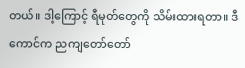တယ်။ ဒါ့ကြောင့် ရီမုတ်တွေကို သိမ်းထားရတာ။ ဒီကောင်က ညကျတော်တော်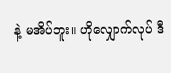နဲ့ မအိပ်ဘူး။ ဟိုလျှောက်လုပ် ဒီ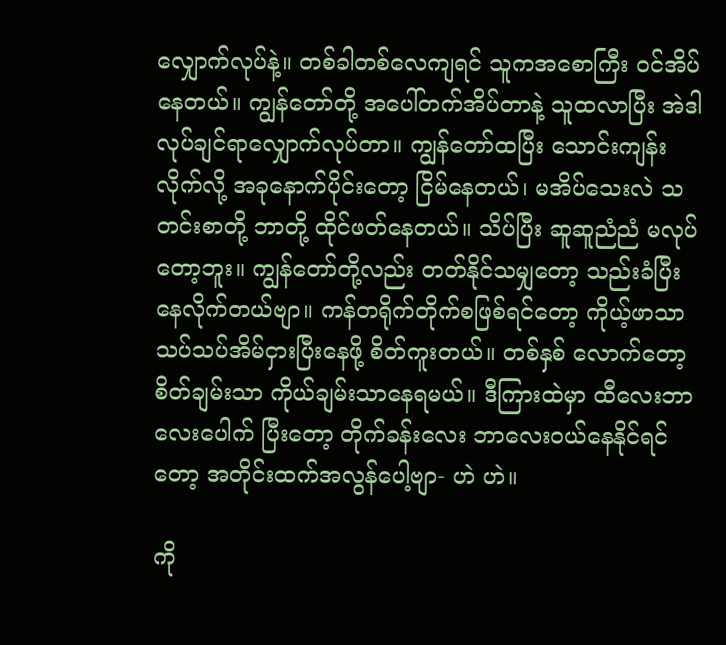လျှောက်လုပ်နဲ့။ တစ်ခါတစ်လေကျရင် သူကအစောကြီး ဝင်အိပ်နေတယ်။ ကျွန်တော်တို့ အပေါ်တက်အိပ်တာနဲ့ သူထလာပြီး အဲဒါ လုပ်ချင်ရာလျှောက်လုပ်တာ။ ကျွန်တော်ထပြီး သောင်းကျန်းလိုက်လို့ အခုနောက်ပိုင်းတော့ ငြိမ်နေတယ်၊ မအိပ်သေးလဲ သတင်းစာတို့ ဘာတို့ ထိုင်ဖတ်နေတယ်။ သိပ်ပြီး ဆူဆူညံညံ မလုပ်တော့ဘူး။ ကျွန်တော်တို့လည်း တတ်နိုင်သမျှတော့ သည်းခံပြီး နေလိုက်တယ်ဗျာ။ ကန်တရိုက်တိုက်စဖြစ်ရင်တော့ ကိုယ့်ဖာသာ သပ်သပ်အိမ်ငှားပြီးနေဖို့ စိတ်ကူးတယ်။ တစ်နှစ် လောက်တော့ စိတ်ချမ်းသာ ကိုယ်ချမ်းသာနေရမယ်။ ဒီကြားထဲမှာ ထီလေးဘာလေးပေါက် ပြီးတော့ တိုက်ခန်းလေး ဘာလေးဝယ်နေနိုင်ရင်တော့ အတိုင်းထက်အလွန်ပေါ့ဗျာ- ဟဲ ဟဲ။

ကို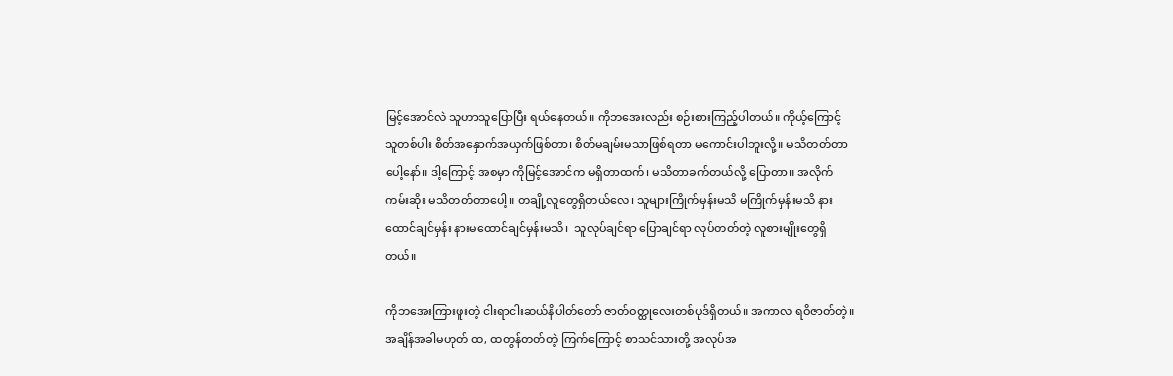မြင့်အောင်လဲ သူဟာသူပြောပြီး ရယ်နေတယ်။ ကိုဘအေးလည်း စဉ်းစားကြည့်ပါတယ်။ ကိုယ့်ကြောင့် သူတစ်ပါး စိတ်အနှောက်အယှက်ဖြစ်တာ၊ စိတ်မချမ်းမသာဖြစ်ရတာ မကောင်းပါဘူးလို့။ မသိတတ်တာပေါ့နော်။ ဒါ့ကြောင့် အစမှာ ကိုမြင့်အောင်က မရှိတာထက်၊ မသိတာခက်တယ်လို့ ပြောတာ။ အလိုက်ကမ်းဆိုး မသိတတ်တာပေါ့။ တချို့လူတွေရှိတယ်လေ၊ သူများကြိုက်မှန်းမသိ မကြိုက်မှန်းမသိ နားထောင်ချင်မှန်း နားမထောင်ချင်မှန်းမသိ၊  သူလုပ်ချင်ရာ ပြောချင်ရာ လုပ်တတ်တဲ့ လူစားမျိုးတွေရှိတယ်။

ကိုဘအေးကြားဖူးတဲ့ ငါးရာငါးဆယ်နိပါတ်တော် ဇာတ်ဝတ္ထုလေးတစ်ပုဒ်ရှိတယ်။ အကာလ ရဝိဇာတ်တဲ့။ အချိန်အခါမဟုတ် ထ, ထတွန်တတ်တဲ့ ကြက်ကြောင့် စာသင်သားတို့ အလုပ်အ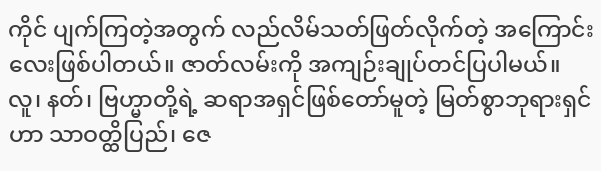ကိုင် ပျက်ကြတဲ့အတွက် လည်လိမ်သတ်ဖြတ်လိုက်တဲ့ အကြောင်းလေးဖြစ်ပါတယ်။ ဇာတ်လမ်းကို အကျဉ်းချုပ်တင်ပြပါမယ်။
လူ၊ နတ်၊ ဗြဟ္မာတို့ရဲ့ ဆရာအရှင်ဖြစ်တော်မူတဲ့ မြတ်စွာဘုရားရှင်ဟာ သာဝတ္ထိပြည်၊ ဇေ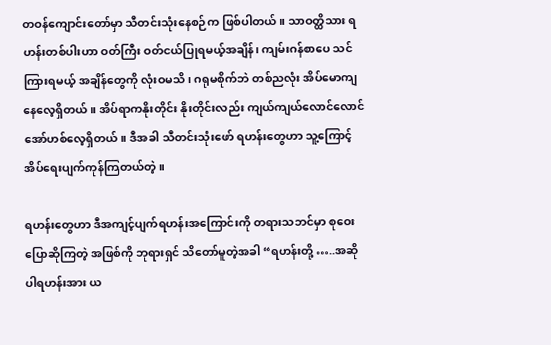တဝန်ကျောင်းတော်မှာ သီတင်းသုံးနေစဉ်က ဖြစ်ပါတယ်။ သာဝတ္ထိသား ရဟန်းတစ်ပါးဟာ ဝတ်ကြီး ဝတ်ငယ်ပြုရမယ့်အချိန်၊ ကျမ်းဂန်စာပေ သင်ကြားရမယ့် အချိန်တွေကို လုံးဝမသိ၊ ဂရုမစိုက်ဘဲ တစ်ညလုံး အိပ်မောကျနေလေ့ရှိတယ်။ အိပ်ရာကနိုးတိုင်း နိုးတိုင်းလည်း ကျယ်ကျယ်လောင်လောင် အော်ဟစ်လေ့ရှိတယ်။ ဒီအခါ သီတင်းသုံးဖော် ရဟန်းတွေဟာ သူ့ကြောင့် အိပ်ရေးပျက်ကုန်ကြတယ်တဲ့။

ရဟန်းတွေဟာ ဒီအကျင့်ပျက်ရဟန်းအကြောင်းကို တရားသဘင်မှာ စုဝေးပြောဆိုကြတဲ့ အဖြစ်ကို ဘုရားရှင် သိတော်မူတဲ့အခါ “ရဟန်းတို့ …..အဆိုပါရဟန်းအား ယ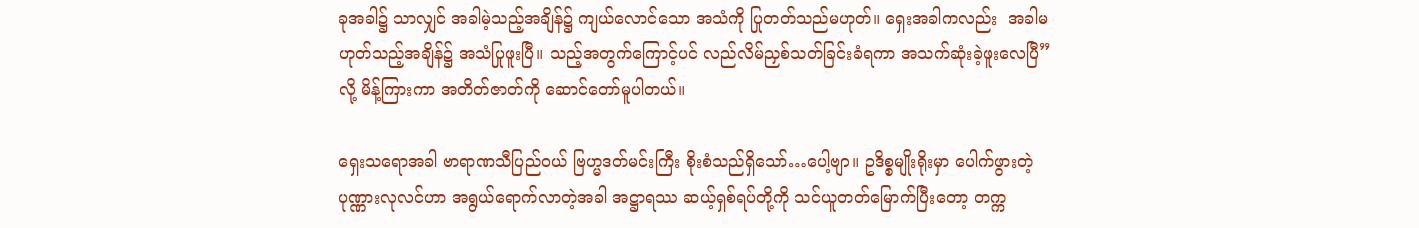ခုအခါ၌ သာလျှင် အခါမဲ့သည့်အချိန်၌ ကျယ်လောင်သော အသံကို ပြုတတ်သည်မဟုတ်။ ရှေးအခါကလည်း  အခါမဟုတ်သည့်အချိန်၌ အသံပြုဖူးပြီ။ သည့်အတွက်ကြောင့်ပင် လည်လိမ်ညှစ်သတ်ခြင်းခံရကာ အသက်ဆုံးခဲ့ဖူးလေပြီ” လို့ မိန့်ကြားကာ အတိတ်ဇာတ်ကို ဆောင်တော်မူပါတယ်။

ရှေးသရောအခါ ဗာရာဏသီပြည်ဝယ် ဗြဟ္မဒတ်မင်းကြီး စိုးစံသည်ရှိသော်…ပေါ့ဗျာ။ ဥဒိစ္စမျိုးရိုးမှာ ပေါက်ဖွားတဲ့ ပုဏ္ဏားလုလင်ဟာ အရွယ်ရောက်လာတဲ့အခါ အဋ္ဌာရဿ ဆယ့်ရှစ်ရပ်တို့ကို သင်ယူတတ်မြောက်ပြီးတော့ တက္က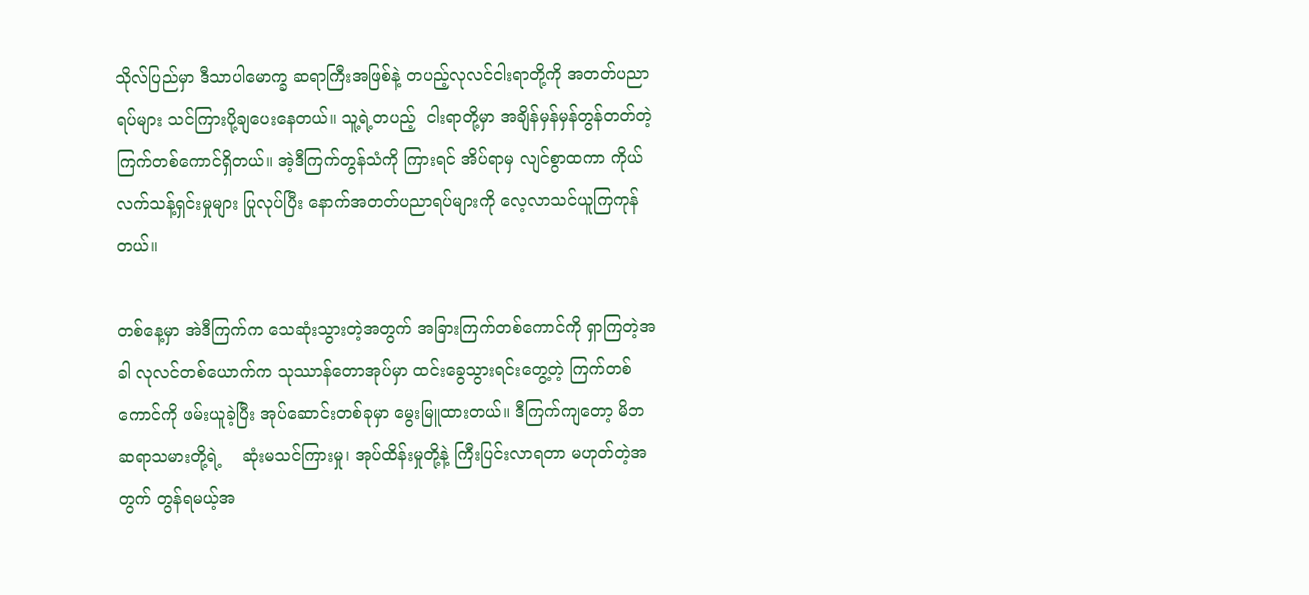သိုလ်ပြည်မှာ ဒီသာပါမောက္ခ ဆရာကြီးအဖြစ်နဲ့ တပည့်လုလင်ငါးရာတို့ကို အတတ်ပညာရပ်များ သင်ကြားပို့ချပေးနေတယ်။ သူ့ရဲ့တပည့်  ငါးရာတို့မှာ အချိန်မှန်မှန်တွန်တတ်တဲ့ ကြက်တစ်ကောင်ရှိတယ်။ အဲ့ဒီကြက်တွန်သံကို ကြားရင် အိပ်ရာမှ လျင်စွာထကာ ကိုယ်လက်သန့်ရှင်းမှုများ ပြုလုပ်ပြီး နောက်အတတ်ပညာရပ်များကို လေ့လာသင်ယူကြကုန်တယ်။

တစ်နေ့မှာ အဲဒီကြက်က သေဆုံးသွားတဲ့အတွက် အခြားကြက်တစ်ကောင်ကို ရှာကြတဲ့အခါ လုလင်တစ်ယောက်က သုဿာန်တောအုပ်မှာ ထင်းခွေသွားရင်းတွေ့တဲ့ ကြက်တစ်ကောင်ကို ဖမ်းယူခဲ့ပြီး အုပ်ဆောင်းတစ်ခုမှာ မွေးမြူထားတယ်။ ဒီကြက်ကျတော့ မိဘဆရာသမားတို့ရဲ့    ဆုံးမသင်ကြားမှု၊ အုပ်ထိန်းမှုတို့နဲ့ ကြီးပြင်းလာရတာ မဟုတ်တဲ့အတွက် တွန်ရမယ့်အ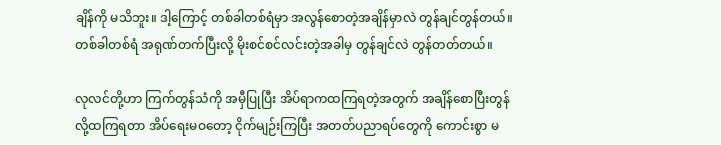ချိန်ကို မသိဘူး။ ဒါ့ကြောင့် တစ်ခါတစ်ရံမှာ အလွန်စောတဲ့အချိန်မှာလဲ တွန်ချင်တွန်တယ်။ တစ်ခါတစ်ရံ အရုဏ်တက်ပြီးလို့ မိုးစင်စင်လင်းတဲ့အခါမှ တွန်ချင်လဲ တွန်တတ်တယ်။

လုလင်တို့ဟာ ကြက်တွန်သံကို အမှီပြုပြီး အိပ်ရာကထကြရတဲ့အတွက် အချိန်စောပြီးတွန်လို့ထကြရတာ အိပ်ရေးမဝတော့ ငိုက်မျဉ်းကြပြီး အတတ်ပညာရပ်တွေကို ကောင်းစွာ မ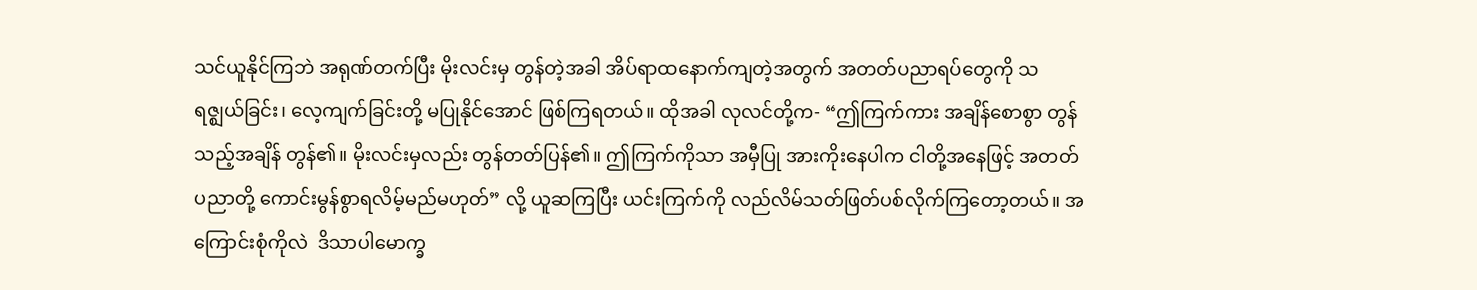သင်ယူနိုင်ကြဘဲ အရုဏ်တက်ပြီး မိုးလင်းမှ တွန်တဲ့အခါ အိပ်ရာထနောက်ကျတဲ့အတွက် အတတ်ပညာရပ်တွေကို သရဇ္ဈယ်ခြင်း၊ လေ့ကျက်ခြင်းတို့ မပြုနိုင်အောင် ဖြစ်ကြရတယ်။ ထိုအခါ လုလင်တို့က- “ဤကြက်ကား အချိန်စောစွာ တွန်သည့်အချိန် တွန်၏။ မိုးလင်းမှလည်း တွန်တတ်ပြန်၏။ ဤကြက်ကိုသာ အမှီပြု အားကိုးနေပါက ငါတို့အနေဖြင့် အတတ်ပညာတို့ ကောင်းမွန်စွာရလိမ့်မည်မဟုတ်” လို့ ယူဆကြပြီး ယင်းကြက်ကို လည်လိမ်သတ်ဖြတ်ပစ်လိုက်ကြတော့တယ်။ အကြောင်းစုံကိုလဲ  ဒိသာပါမောက္ခ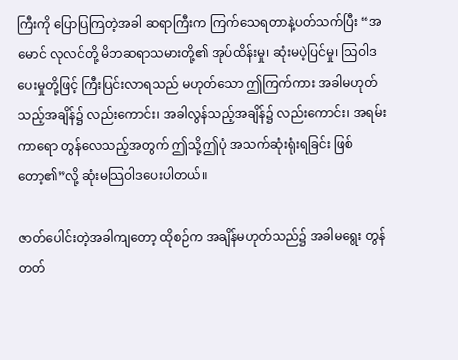ကြီးကို ပြောပြကြတဲ့အခါ ဆရာကြီးက ကြက်သေရတာနဲ့ပတ်သက်ပြီး “အမောင် လုလင်တို့ မိဘဆရာသမားတို့၏ အုပ်ထိန်းမှု၊ ဆုံးမပဲ့ပြင်မှု၊ သြဝါဒပေးမှုတို့ဖြင့် ကြီးပြင်းလာရသည် မဟုတ်သော ဤကြက်ကား အခါမဟုတ်သည့်အချိန်၌ လည်းကောင်း၊ အခါလွန်သည့်အချိန်၌ လည်းကောင်း၊ အရမ်းကာရော တွန်လေသည့်အတွက် ဤသို့ဤပုံ အသက်ဆုံးရုံးရခြင်း ဖြစ်တော့၏”လို့ ဆုံးမသြဝါဒပေးပါတယ်။

ဇာတ်ပေါင်းတဲ့အခါကျတော့ ထိုစဉ်က အချိန်မဟုတ်သည်၌ အခါမရွေး တွန်တတ်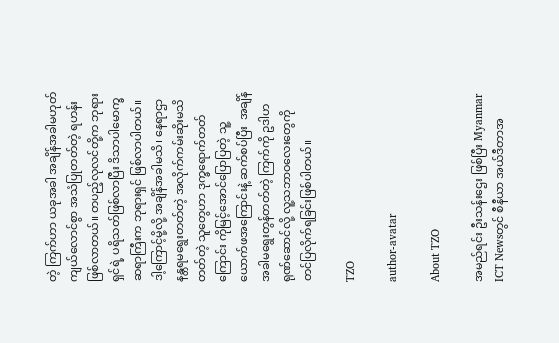တဲ့ ကြက်ဟာ ယခုအခါ အချိန်အခါမဟုတ် ကျယ်လောင်စွာ အသံပြုတတ်တဲ့ ရဟန်းဖြစ်လာတယ်။ တပည့်လုလင်တို့က ဘုရားရှင်ရဲ့ ပရိသတ်ဖြစ်လာပြီး ဒိသာပါမောက္ခဆရာကြီးက ဘုရားရှင် ဖြစ်လာပါတယ်။ ဒါ့ကြောင့်မို့လို့ အချိန်အခါမသိ၊ နေရာဌာနန္တရမရွေးတတ်တဲ့ အလိုက်ကမ်းဆိုးမသိတတ်တဲ့ သူတွေဟာ ဒုက္ခရောက်တတ်ကြောင်း ကိုမြင့်အောင်ပြောပြတဲ့ သူ့ယောက်ဖအကြောင်းနဲ့ ဆက်စပ်ပြီး  အချိန်အခါမရွေးတွန်တတ်တဲ့ ကြက်ကို ဥဒါဟရုဏ်ဆောင်လို့ လူ့သဘာဝလေးတွေကို တင်ပြလိုက်ရခြင်းဖြစ်ပါတယ်။

TZO

author-avatar

About TZO

အမည်ရင်း ဦးသန်းဌေး ဖြစ်ပြီး Myanmar ICT Newsတွင် စီနီယာ အယ်ဒီတာအ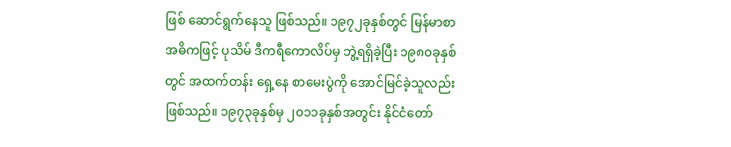ဖြစ် ဆောင်ရွက်နေသူ ဖြစ်သည်။ ၁၉၇၂ခုနှစ်တွင် မြန်မာစာ အဓိကဖြင့် ပုသိမ် ဒီကရီကောလိပ်မှ ဘွဲ့ရရှိခဲ့ပြီး ၁၉၈၀ခုနှစ်တွင် အထက်တန်း ရှေ့နေ စာမေးပွဲကို အောင်မြင်ခဲ့သူလည်း ဖြစ်သည်။ ၁၉၇၃ခုနှစ်မှ ၂၀၁၁ခုနှစ်အတွင်း နိုင်ငံတော်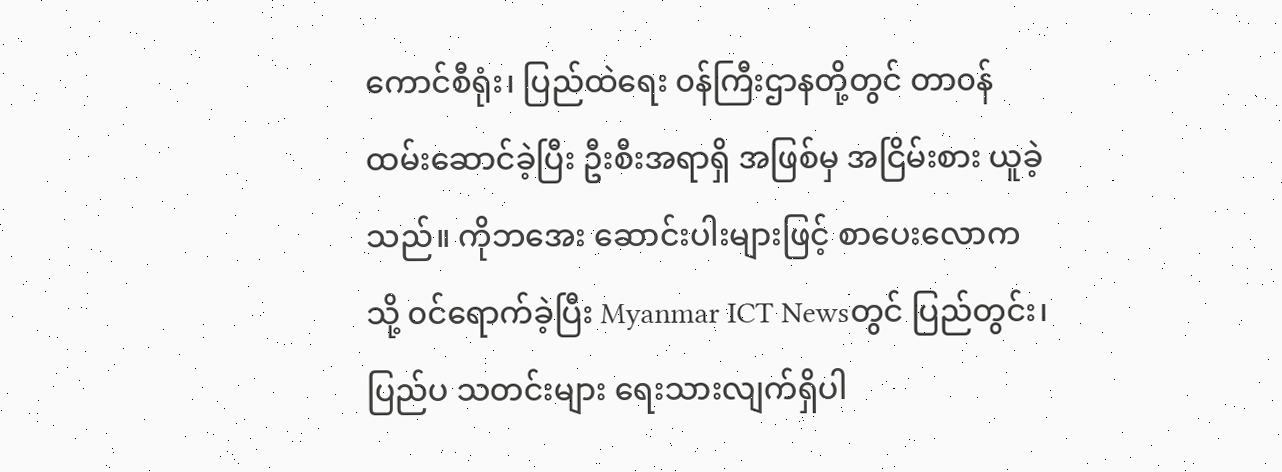ကောင်စီရုံး၊ ပြည်ထဲရေး ၀န်ကြီးဌာနတို့တွင် တာ၀န်ထမ်းဆောင်ခဲ့ပြီး ဦးစီးအရာရှိ အဖြစ်မှ အငြိမ်းစား ယူခဲ့သည်။ ကိုဘအေး ဆောင်းပါးများဖြင့် စာပေးလောကသို့ ၀င်ရောက်ခဲ့ပြီး Myanmar ICT Newsတွင် ပြည်တွင်း၊ ပြည်ပ သတင်းများ ရေးသားလျက်ရှိပါ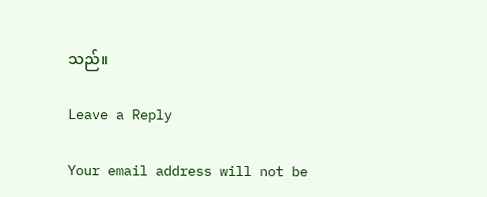သည်။

Leave a Reply

Your email address will not be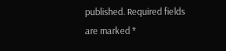published. Required fields are marked *